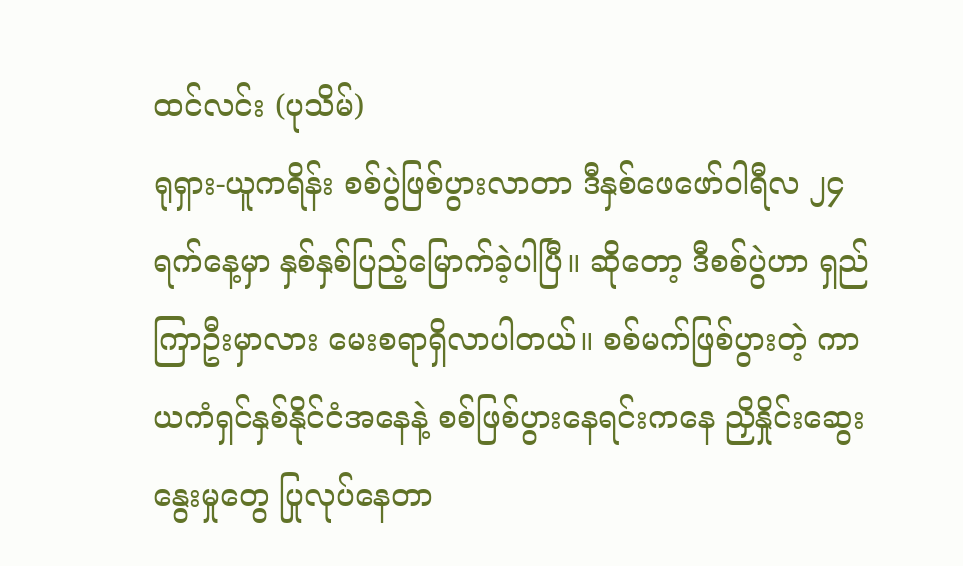ထင်လင်း (ပုသိမ်)
ရုရှား-ယူကရိန်း စစ်ပွဲဖြစ်ပွားလာတာ ဒီနှစ်ဖေဖော်ဝါရီလ ၂၄ ရက်နေ့မှာ နှစ်နှစ်ပြည့်မြောက်ခဲ့ပါပြီ။ ဆိုတော့ ဒီစစ်ပွဲဟာ ရှည်ကြာဦးမှာလား မေးစရာရှိလာပါတယ်။ စစ်မက်ဖြစ်ပွားတဲ့ ကာယကံရှင်နှစ်နိုင်ငံအနေနဲ့ စစ်ဖြစ်ပွားနေရင်းကနေ ညှိနှိုင်းဆွေးနွေးမှုတွေ ပြုလုပ်နေတာ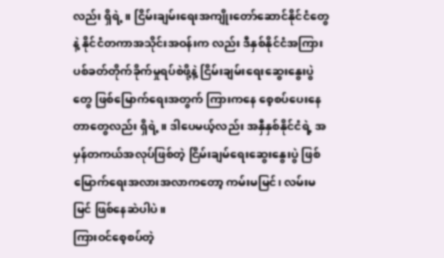လည်း ရှိရဲ့။ ငြိမ်းချမ်းရေးအကျိုးတော်ဆောင်နိုင်ငံတွေနဲ့ နိုင်ငံတကာအသိုင်းအဝန်းက လည်း ဒီနှစ်နိုင်ငံအကြား ပစ်ခတ်တိုက်ခိုက်မှုရပ်စဲဖို့နဲ့ ငြိမ်းချမ်းရေးဆွေးနွေးပွဲတွေ ဖြစ်မြောက်ရေးအတွက် ကြားကနေ စေ့စပ်ပေးနေတာတွေလည်း ရှိရဲ့။ ဒါပေမယ့်လည်း အနှီနှစ်နိုင်ငံရဲ့ အမှန်တကယ်အလုပ်ဖြစ်တဲ့ ငြိမ်းချမ်ရေးဆွေးနွေးပွဲ ဖြစ်မြောက်ရေးအလားအလာကတော့ ကမ်းမမြင်၊ လမ်းမမြင် ဖြစ်နေဆဲပါပဲ။
ကြားဝင်စေ့စပ်တဲ့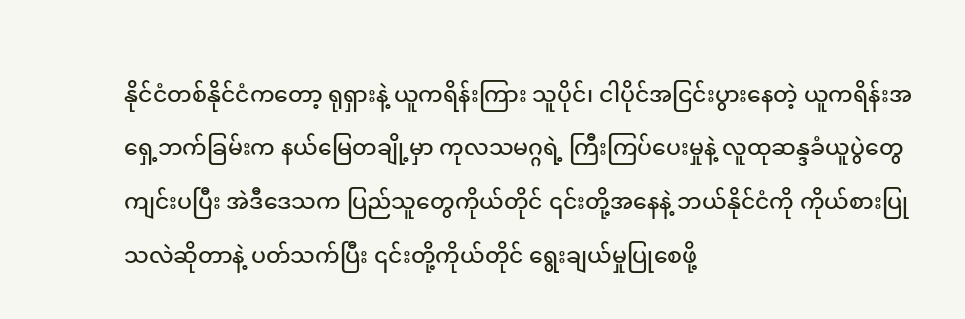နိုင်ငံတစ်နိုင်ငံကတော့ ရုရှားနဲ့ ယူကရိန်းကြား သူပိုင်၊ ငါပိုင်အငြင်းပွားနေတဲ့ ယူကရိန်းအရှေ့ဘက်ခြမ်းက နယ်မြေတချို့မှာ ကုလသမဂ္ဂရဲ့ ကြီးကြပ်ပေးမှုနဲ့ လူထုဆန္ဒခံယူပွဲတွေကျင်းပပြီး အဲဒီဒေသက ပြည်သူတွေကိုယ်တိုင် ၎င်းတို့အနေနဲ့ ဘယ်နိုင်ငံကို ကိုယ်စားပြုသလဲဆိုတာနဲ့ ပတ်သက်ပြီး ၎င်းတို့ကိုယ်တိုင် ရွေးချယ်မှုပြုစေဖို့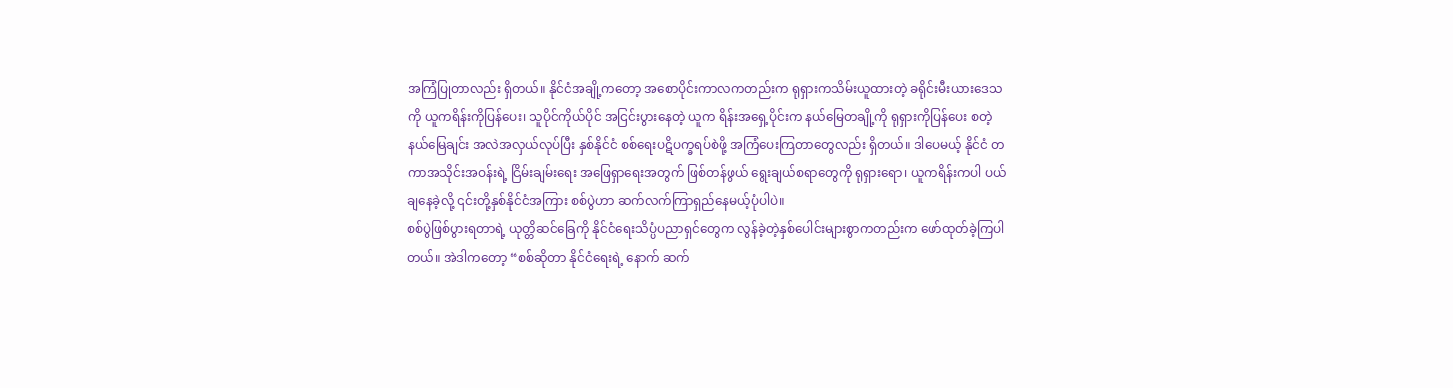အကြံပြုတာလည်း ရှိတယ်။ နိုင်ငံအချို့ကတော့ အစောပိုင်းကာလကတည်းက ရုရှားကသိမ်းယူထားတဲ့ ခရိုင်းမီးယားဒေသကို ယူကရိန်းကိုပြန်ပေး၊ သူပိုင်ကိုယ်ပိုင် အငြင်းပွားနေတဲ့ ယူက ရိန်းအရှေ့ပိုင်းက နယ်မြေတချို့ကို ရုရှားကိုပြန်ပေး စတဲ့နယ်မြေချင်း အလဲအလှယ်လုပ်ပြီး နှစ်နိုင်ငံ စစ်ရေးပဋိပက္ခရပ်စဲဖို့ အကြံပေးကြတာတွေလည်း ရှိတယ်။ ဒါပေမယ့် နိုင်ငံ တကာအသိုင်းအဝန်းရဲ့ ငြိမ်းချမ်းရေး အဖြေရှာရေးအတွက် ဖြစ်တန်ဖွယ် ရွေးချယ်စရာတွေကို ရုရှားရော၊ ယူကရိန်းကပါ ပယ်ချနေခဲ့လို့ ၎င်းတို့နှစ်နိုင်ငံအကြား စစ်ပွဲဟာ ဆက်လက်ကြာရှည်နေမယ့်ပုံပါပဲ။
စစ်ပွဲဖြစ်ပွားရတာရဲ့ ယုတ္တိဆင်ခြေကို နိုင်ငံရေးသိပ္ပံပညာရှင်တွေက လွန်ခဲ့တဲ့နှစ်ပေါင်းများစွာကတည်းက ဖော်ထုတ်ခဲ့ကြပါတယ်။ အဲဒါကတော့ “စစ်ဆိုတာ နိုင်ငံရေးရဲ့ နောက် ဆက်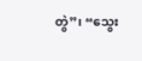တွဲ”၊ “သွေး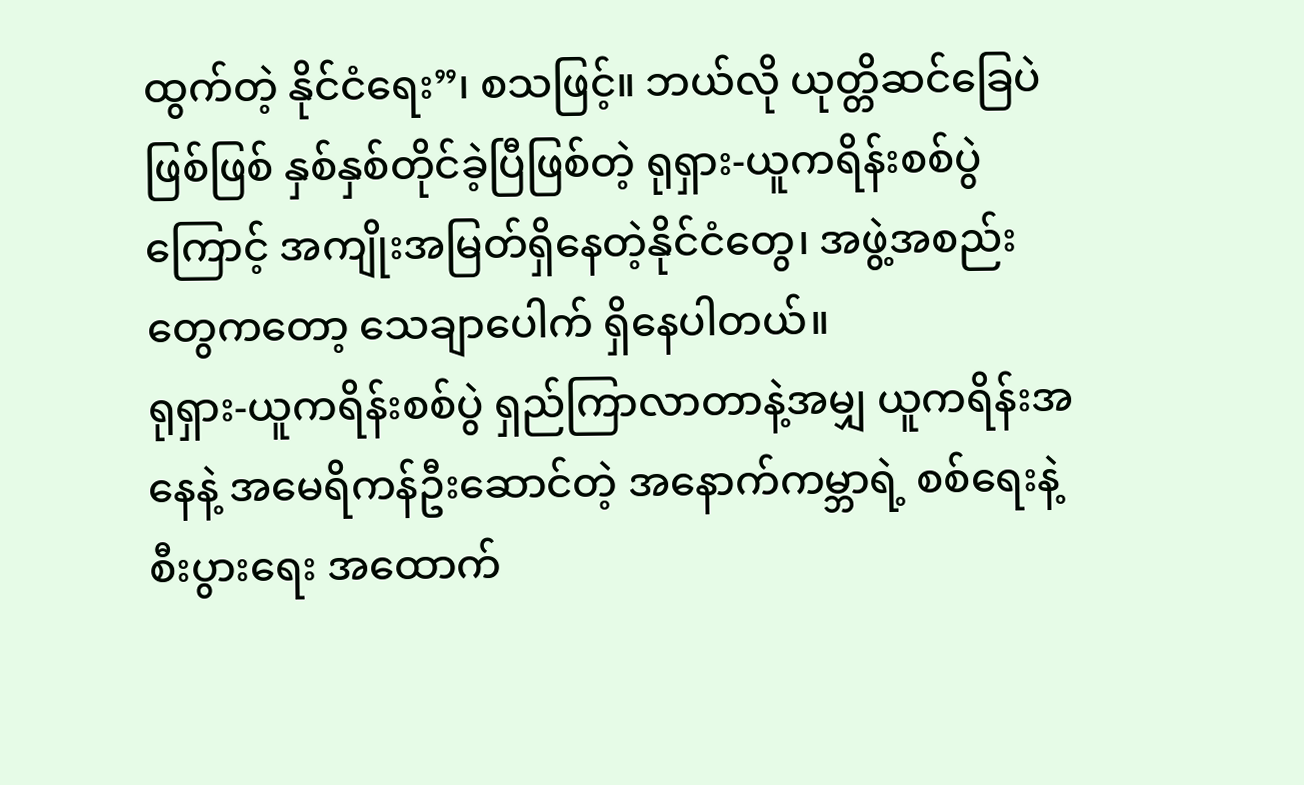ထွက်တဲ့ နိုင်ငံရေး”၊ စသဖြင့်။ ဘယ်လို ယုတ္တိဆင်ခြေပဲဖြစ်ဖြစ် နှစ်နှစ်တိုင်ခဲ့ပြီဖြစ်တဲ့ ရုရှား-ယူကရိန်းစစ်ပွဲကြောင့် အကျိုးအမြတ်ရှိနေတဲ့နိုင်ငံတွေ၊ အဖွဲ့အစည်းတွေကတော့ သေချာပေါက် ရှိနေပါတယ်။
ရုရှား-ယူကရိန်းစစ်ပွဲ ရှည်ကြာလာတာနဲ့အမျှ ယူကရိန်းအနေနဲ့ အမေရိကန်ဦးဆောင်တဲ့ အနောက်ကမ္ဘာရဲ့ စစ်ရေးနဲ့ စီးပွားရေး အထောက်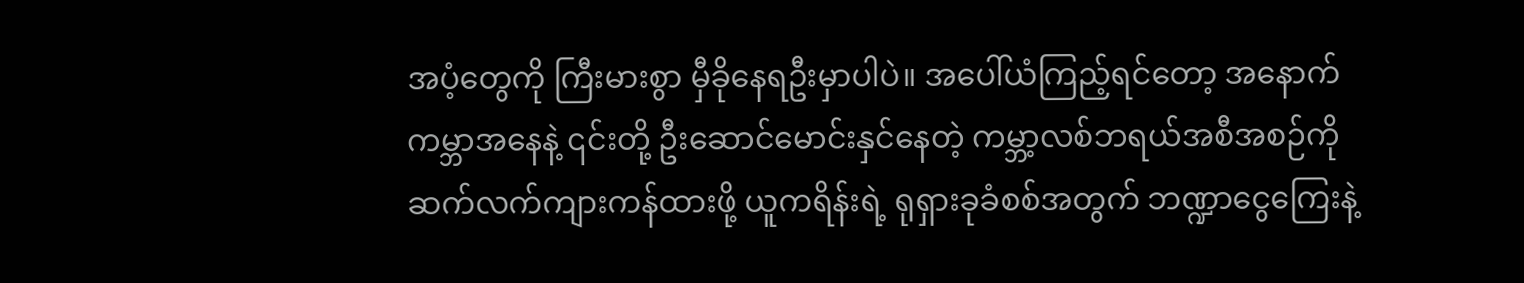အပံ့တွေကို ကြီးမားစွာ မှီခိုနေရဦးမှာပါပဲ။ အပေါ်ယံကြည့်ရင်တော့ အနောက်ကမ္ဘာအနေနဲ့ ၎င်းတို့ ဦးဆောင်မောင်းနှင်နေတဲ့ ကမ္ဘာ့လစ်ဘရယ်အစီအစဉ်ကို ဆက်လက်ကျားကန်ထားဖို့ ယူကရိန်းရဲ့ ရုရှားခုခံစစ်အတွက် ဘဏ္ဍာငွေကြေးနဲ့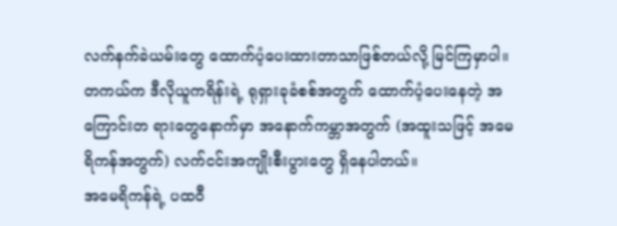လက်နက်ခဲယမ်းတွေ ထောက်ပံ့ပေးထားတာသာဖြစ်တယ်လို့ မြင်ကြမှာပါ။ တကယ်က ဒီလိုယူကရိန်းရဲ့ ရုရှားခုခံစစ်အတွက် ထောက်ပံ့ပေးနေတဲ့ အကြောင်းတ ရားတွေနောက်မှာ အနောက်ကမ္ဘာအတွက် (အထူးသဖြင့် အမေရိကန်အတွက်) လက်ငင်းအကျိုးစီးပွားတွေ ရှိနေပါတယ်။
အမေရိကန်ရဲ့ ပထဝီ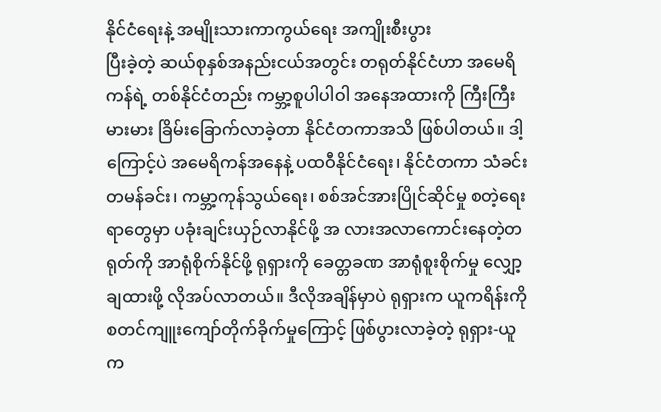နိုင်ငံရေးနဲ့ အမျိုးသားကာကွယ်ရေး အကျိုးစီးပွား
ပြီးခဲ့တဲ့ ဆယ်စုနှစ်အနည်းငယ်အတွင်း တရုတ်နိုင်ငံဟာ အမေရိကန်ရဲ့ တစ်နိုင်ငံတည်း ကမ္ဘာ့စူပါပါဝါ အနေအထားကို ကြီးကြီးမားမား ခြိမ်းခြောက်လာခဲ့တာ နိုင်ငံတကာအသိ ဖြစ်ပါတယ်။ ဒါ့ကြောင့်ပဲ အမေရိကန်အနေနဲ့ ပထဝီနိုင်ငံရေး၊ နိုင်ငံတကာ သံခင်းတမန်ခင်း၊ ကမ္ဘာ့ကုန်သွယ်ရေး၊ စစ်အင်အားပြိုင်ဆိုင်မှု စတဲ့ရေးရာတွေမှာ ပခုံးချင်းယှဉ်လာနိုင်ဖို့ အ လားအလာကောင်းနေတဲ့တရုတ်ကို အာရုံစိုက်နိုင်ဖို့ ရုရှားကို ခေတ္တခဏ အာရုံစူးစိုက်မှု လျှော့ချထားဖို့ လိုအပ်လာတယ်။ ဒီလိုအချိန်မှာပဲ ရုရှားက ယူကရိန်းကို စတင်ကျူးကျော်တိုက်ခိုက်မှုကြောင့် ဖြစ်ပွားလာခဲ့တဲ့ ရုရှား-ယူက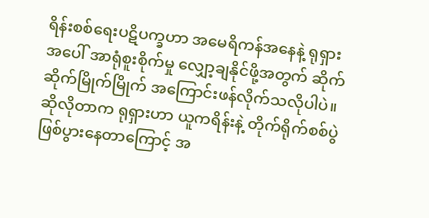ရိန်းစစ်ရေးပဋိပက္ခဟာ အမေရိကန်အနေနဲ့ ရုရှားအပေါ် အာရုံစူးစိုက်မှု လျှော့ချနိုင်ဖို့အတွက် ဆိုက်ဆိုက်မြိုက်မြိုက် အကြောင်းဖန်လိုက်သလိုပါပဲ။ ဆိုလိုတာက ရုရှားဟာ ယူကရိန်းနဲ့ တိုက်ရိုက်စစ်ပွဲ ဖြစ်ပွားနေတာကြောင့် အ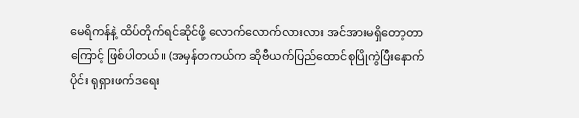မေရိကန်နဲ့ ထိပ်တိုက်ရင်ဆိုင်ဖို့ လောက်လောက်လားလား အင်အားမရှိတော့တာကြောင့် ဖြစ်ပါတယ်။ (အမှန်တကယ်က ဆိုဗီယက်ပြည်ထောင်စုပြိုကွဲပြီးနောက်ပိုင်း ရုရှားဖက်ဒရေး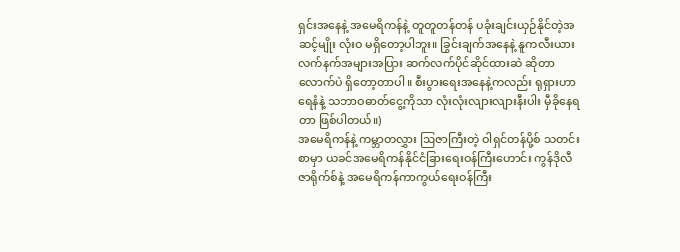ရှင်းအနေနဲ့ အမေရိကန်နဲ့ တူတူတန်တန် ပခုံးချင်းယှဉ်နိုင်တဲ့အဆင့်မျိုး လုံးဝ မရှိတော့ပါဘူး။ ခြွင်းချက်အနေနဲ့ နူကလီးယားလက်နက်အများအပြား ဆက်လက်ပိုင်ဆိုင်ထားဆဲ ဆိုတာလောက်ပဲ ရှိတော့တာပါ။ စီးပွားရေးအနေနဲ့ကလည်း ရုရှားဟာ ရေနံနဲ့ သဘာဝဓာတ်ငွေ့ကိုသာ လုံးလုံးလျားလျားနီးပါး မှီခိုနေရတာ ဖြစ်ပါတယ်။)
အမေရိကန်နဲ့ ကမ္ဘာတလွှား ဩဇာကြီးတဲ့ ဝါရှင်တန်ပို့စ် သတင်းစာမှာ ယခင်အမေရိကန်နိုင်ငံခြားရေးဝန်ကြီးဟောင်း ကွန်ဒိုလီဇာရိုက်စ်နဲ့ အမေရိကန်ကာကွယ်ရေးဝန်ကြီး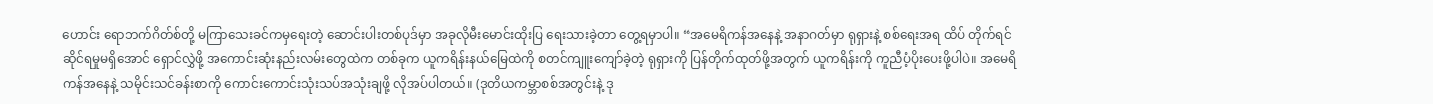ဟောင်း ရောဘက်ဂိတ်စ်တို့ မကြာသေးခင်ကမှရေးတဲ့ ဆောင်းပါးတစ်ပုဒ်မှာ အခုလိုမီးမောင်းထိုးပြ ရေးသားခဲ့တာ တွေ့ရမှာပါ။ “အမေရိကန်အနေနဲ့ အနာဂတ်မှာ ရုရှားနဲ့ စစ်ရေးအရ ထိပ် တိုက်ရင်ဆိုင်ရမှုမရှိအောင် ရှောင်လွှဲဖို့ အကောင်းဆုံးနည်းလမ်းတွေထဲက တစ်ခုက ယူကရိန်းနယ်မြေထဲကို စတင်ကျူးကျော်ခဲ့တဲ့ ရုရှားကို ပြန်တိုက်ထုတ်ဖို့အတွက် ယူကရိန်းကို ကူညီပံ့ပိုးပေးဖို့ပါပဲ။ အမေရိကန်အနေနဲ့ သမိုင်းသင်ခန်းစာကို ကောင်းကောင်းသုံးသပ်အသုံးချဖို့ လိုအပ်ပါတယ်။ (ဒုတိယကမ္ဘာစစ်အတွင်းနဲ့ ဒု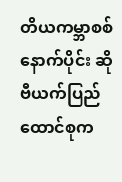တိယကမ္ဘာစစ်နောက်ပိုင်း ဆိုဗီယက်ပြည်ထောင်စုက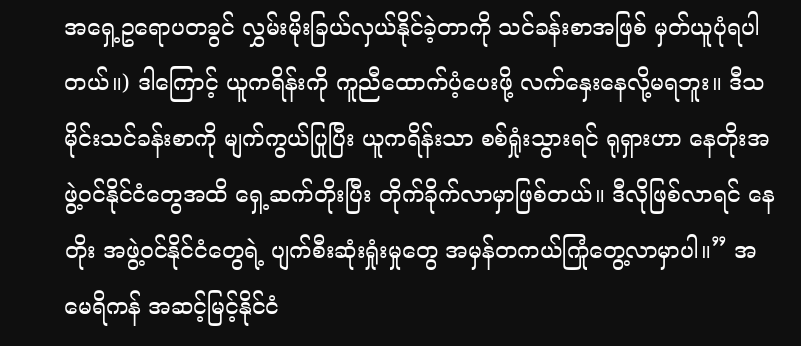အရှေ့ဥရောပတခွင် လွှမ်းမိုးခြယ်လှယ်နိုင်ခဲ့တာကို သင်ခန်းစာအဖြစ် မှတ်ယူပုံရပါတယ်။) ဒါကြောင့် ယူကရိန်းကို ကူညီထောက်ပံ့ပေးဖို့ လက်နှေးနေလို့မရဘူး။ ဒီသမိုင်းသင်ခန်းစာကို မျက်ကွယ်ပြုပြီး ယူကရိန်းသာ စစ်ရှုံးသွားရင် ရုရှားဟာ နေတိုးအဖွဲ့ဝင်နိုင်ငံတွေအထိ ရှေ့ဆက်တိုးပြီး တိုက်ခိုက်လာမှာဖြစ်တယ်။ ဒီလိုဖြစ်လာရင် နေတိုး အဖွဲ့ဝင်နိုင်ငံတွေရဲ့ ပျက်စီးဆုံးရှုံးမှုတွေ အမှန်တကယ်ကြုံတွေ့လာမှာပါ။” အမေရိကန် အဆင့်မြင့်နိုင်ငံ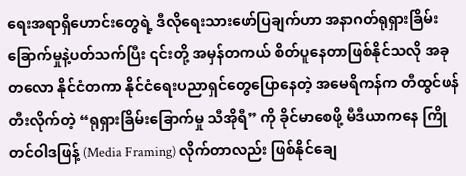ရေးအရာရှိဟောင်းတွေရဲ့ ဒီလိုရေးသားဖော်ပြချက်ဟာ အနာဂတ်ရုရှားခြိမ်း ခြောက်မှုနဲ့ပတ်သက်ပြီး ၎င်းတို့ အမှန်တကယ် စိတ်ပူနေတာဖြစ်နိုင်သလို အခုတလော နိုင်ငံတကာ နိုင်ငံရေးပညာရှင်တွေပြောနေတဲ့ အမေရိကန်က တီထွင်ဖန်တီးလိုက်တဲ့ “ရုရှားခြိမ်းခြောက်မှု သီအိုရီ” ကို ခိုင်မာစေဖို့ မီဒီယာကနေ ကြိုတင်ဝါဒဖြန့် (Media Framing) လိုက်တာလည်း ဖြစ်နိုင်ချေ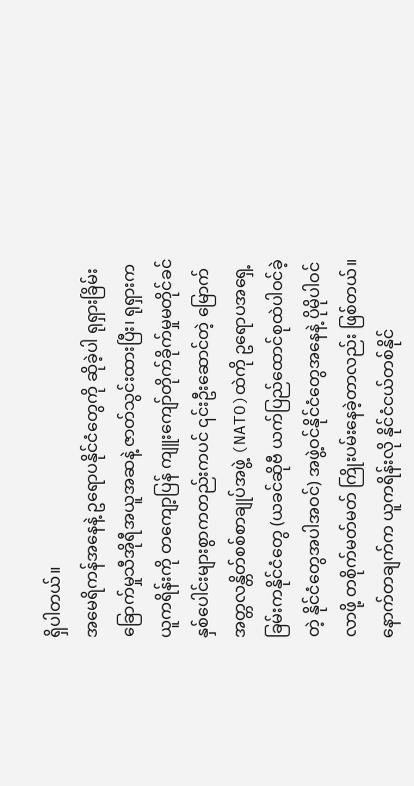ရှိပါတယ်။
အမေရိကန်အနေနဲ့ ဥရောပနိုင်ငံတွေကို ဆိုခဲ့ပါ ရုရှားခြိမ်းခြောက်မှုသီအိုရီအယူအဆနဲ့ ဇာတ်သွင်းထားပြီး၊ ရုရှားက ယူကရိန်းကို တကျော့ပြန် ကျူးကျော်တိုက်ခိုက်မှုမတိုင်ခင် နှစ်ပေါင်းများစွာကတည်းကပင် ၎င်းဦးဆောင်တဲ့ မြောက်အတ္တလန္တိတ်စစ်စာချုပ်အဖွဲ့ (NATO)ထဲကို ဥရောပအရှေ့ခြမ်းကနိုင်ငံတွေ (ယခင်ဆိုဗီ ယက်ပြည်ထောင်စုထဲပါဝင်ခဲ့တဲ့ နိုင်ငံတွေအပါအဝင်) အဖွဲ့ဝင်နိုင်ငံတွေအနေနဲ့ ပိုမိုပါဝင်လာဖို့ တစိုက်မတ်မတ် ကြိုးပမ်းနေခဲ့တာလည်း ဖြစ်တယ်။
နောက်တချက်က ယူကရိန်းလို နိုင်ငံငယ်တစ်နိုင်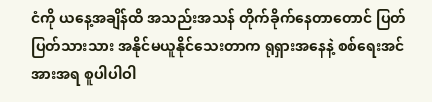ငံကို ယနေ့အချိန်ထိ အသည်းအသန် တိုက်ခိုက်နေတာတောင် ပြတ်ပြတ်သားသား အနိုင်မယူနိုင်သေးတာက ရုရှားအနေနဲ့ စစ်ရေးအင်အားအရ စူပါပါဝါ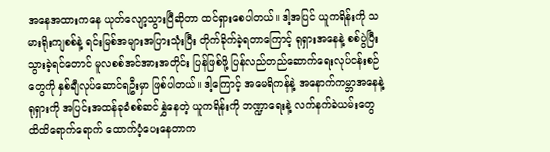အနေအထားကနေ ယုတ်လျော့သွားပြီဆိုတာ ထင်ရှားစေပါတယ်။ ဒါ့အပြင် ယူကရိန်းကို သမားရိုးကျစစ်နဲ့ ရင်းမြစ်အများအပြားသုံးပြီး တိုက်ခိုက်ခဲ့ရတာကြောင့် ရုရှားအနေနဲ့ စစ်ပွဲပြီးသွားခဲ့ရင်တောင် မူလစစ်အင်အားအတိုင်း ပြန်ဖြစ်ဖို့ ပြန်လည်တည်ဆောက်ရေးလုပ်ငန်းစဉ်တွေကို နှစ်ချီလုပ်ဆောင်ရဦးမှာ ဖြစ်ပါတယ်။ ဒါ့ကြောင့် အမေရိကန်နဲ့ အနောက်ကမ္ဘာအနေနဲ့ ရုရှားကို အပြင်းအထန်ခုခံစစ်ဆင်နွှဲနေတဲ့ ယူကရိန်းကို ဘဏ္ဍာရေးနဲ့ လက်နက်ခဲယမ်းတွေ ထိထိရောက်ရောက် ထောက်ပံ့ပေးနေတာက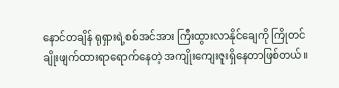နောင်တချိန် ရုရှားရဲ့စစ်အင်အား ကြီးထွားလာနိုင်ချေကို ကြိုတင်ချိုးဖျက်ထားရာရောက်နေတဲ့ အကျိုးကျေးဇူးရှိနေတာဖြစ်တယ်။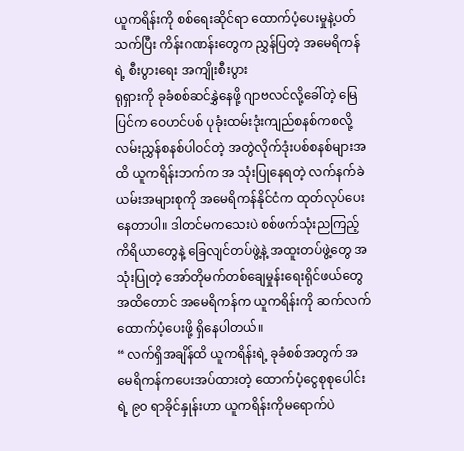ယူကရိန်းကို စစ်ရေးဆိုင်ရာ ထောက်ပံ့ပေးမှုနဲ့ပတ်သက်ပြီး ကိန်းဂဏန်းတွေက ညွှန်ပြတဲ့ အမေရိကန်ရဲ့ စီးပွားရေး အကျိုးစီးပွား
ရုရှားကို ခုခံစစ်ဆင်နွှဲနေဖို့ ဂျာဗလင်လို့ခေါ်တဲ့ မြေပြင်က ဝေဟင်ပစ် ပုခုံးထမ်းဒုံးကျည်စနစ်ကစလို့ လမ်းညွှန်စနစ်ပါဝင်တဲ့ အတွဲလိုက်ဒုံးပစ်စနစ်များအထိ ယူကရိန်းဘက်က အ သုံးပြုနေရတဲ့ လက်နက်ခဲယမ်းအများစုကို အမေရိကန်နိုင်ငံက ထုတ်လုပ်ပေးနေတာပါ။ ဒါတင်မကသေးပဲ စစ်ဖက်သုံးညကြည့်ကိရိယာတွေနဲ့ ခြေလျင်တပ်ဖွဲ့နဲ့ အထူးတပ်ဖွဲ့တွေ အသုံးပြုတဲ့ အော်တိုမက်တစ်ချေမှုန်းရေးရိုင်ဖယ်တွေအထိတောင် အမေရိကန်က ယူကရိန်းကို ဆက်လက်ထောက်ပံ့ပေးဖို့ ရှိနေပါတယ်။
“ လက်ရှိအချိန်ထိ ယူကရိန်းရဲ့ ခုခံစစ်အတွက် အမေရိကန်ကပေးအပ်ထားတဲ့ ထောက်ပံ့ငွေစုစုပေါင်းရဲ့ ၉၀ ရာခိုင်နှုန်းဟာ ယူကရိန်းကိုမရောက်ပဲ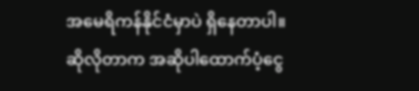အမေရိကန်နိုင်ငံမှာပဲ ရှိနေတာပါ။ ဆိုလိုတာက အဆိုပါထောက်ပံ့ငွေ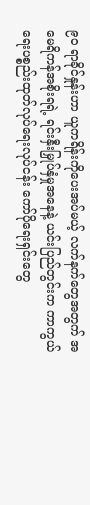၉၀ ရာခိုင်နှုန်းဟာ ယူကရိန်းကိုပေးအပ်မယ့် လက်နက်တွေအတွက် အမေရိကန်အစိုးရရဲ့ ရင်းနှီးမြှုပ်နှံမှုအနေနဲ့ ယင်းပြည်တွင်းက ကာကွယ်ရေးပစ္စည်းထုတ်လုပ်ရေးလုပ်ငန်း ကော်ပိုရေးရှင်းတွေ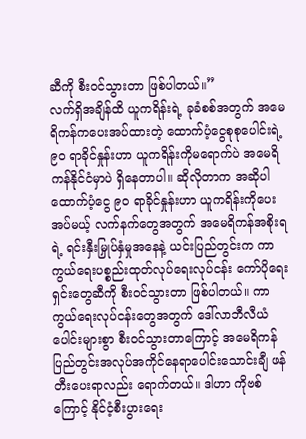ဆီကို စီးဝင်သွားတာ ဖြစ်ပါတယ်။”
လက်ရှိအချိန်ထိ ယူကရိန်းရဲ့ ခုခံစစ်အတွက် အမေရိကန်ကပေးအပ်ထားတဲ့ ထောက်ပံ့ငွေစုစုပေါင်းရဲ့ ၉၀ ရာခိုင်နှုန်းဟာ ယူကရိန်းကိုမရောက်ပဲ အမေရိကန်နိုင်ငံမှာပဲ ရှိနေတာပါ။ ဆိုလိုတာက အဆိုပါထောက်ပံ့ငွေ ၉၀ ရာခိုင်နှုန်းဟာ ယူကရိန်းကိုပေးအပ်မယ့် လက်နက်တွေအတွက် အမေရိကန်အစိုးရရဲ့ ရင်းနှီးမြှုပ်နှံမှုအနေနဲ့ ယင်းပြည်တွင်းက ကာကွယ်ရေးပစ္စည်းထုတ်လုပ်ရေးလုပ်ငန်း ကော်ပိုရေးရှင်းတွေဆီကို စီးဝင်သွားတာ ဖြစ်ပါတယ်။ ကာကွယ်ရေးလုပ်ငန်းတွေအတွက် ဒေါ်လာဘီလီယံပေါင်းများစွာ စီးဝင်သွားတာကြောင့် အမေရိကန် ပြည်တွင်းအလုပ်အကိုင်နေရာပေါင်းသောင်းချီ ဖန်တီးပေးရာလည်း ရောက်တယ်။ ဒါဟာ ကိုဗစ်ကြောင့် နိုင်ငံ့စီးပွားရေး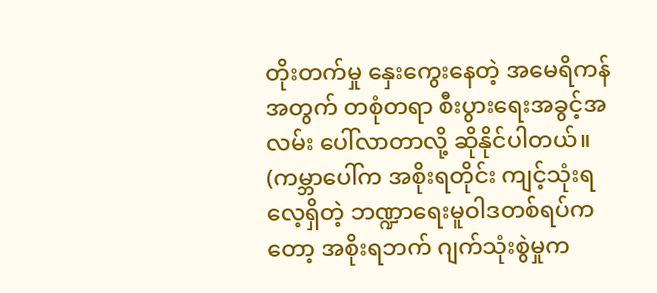တိုးတက်မှု နှေးကွေးနေတဲ့ အမေရိကန်အတွက် တစုံတရာ စီးပွားရေးအခွင့်အလမ်း ပေါ်လာတာလို့ ဆိုနိုင်ပါတယ်။ (ကမ္ဘာပေါ်က အစိုးရတိုင်း ကျင့်သုံးရလေ့ရှိတဲ့ ဘဏ္ဍာရေးမူဝါဒတစ်ရပ်ကတော့ အစိုးရဘက် ဂျက်သုံးစွဲမှုက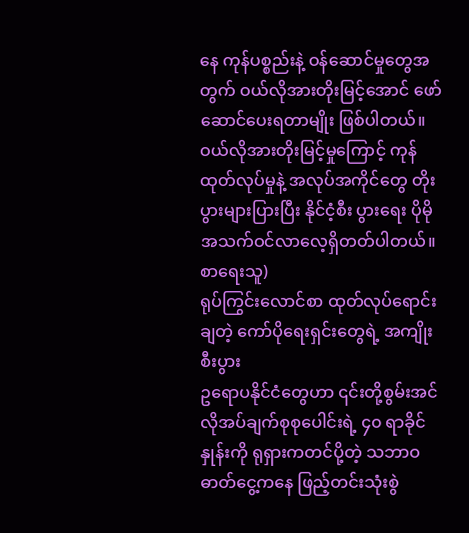နေ ကုန်ပစ္စည်းနဲ့ ဝန်ဆောင်မှုတွေအတွက် ဝယ်လိုအားတိုးမြင့်အောင် ဖော်ဆောင်ပေးရတာမျိုး ဖြစ်ပါတယ်။ ဝယ်လိုအားတိုးမြင့်မှုကြောင့် ကုန်ထုတ်လုပ်မှုနဲ့ အလုပ်အကိုင်တွေ တိုးပွားများပြားပြီး နိုင်ငံ့စီး ပွားရေး ပိုမိုအသက်ဝင်လာလေ့ရှိတတ်ပါတယ်။ စာရေးသူ)
ရုပ်ကြွင်းလောင်စာ ထုတ်လုပ်ရောင်းချတဲ့ ကော်ပိုရေးရှင်းတွေရဲ့ အကျိုးစီးပွား
ဥရောပနိုင်ငံတွေဟာ ၎င်းတို့စွမ်းအင်လိုအပ်ချက်စုစုပေါင်းရဲ့ ၄၀ ရာခိုင်နှုန်းကို ရုရှားကတင်ပို့တဲ့ သဘာဝဓာတ်ငွေ့ကနေ ဖြည့်တင်းသုံးစွဲ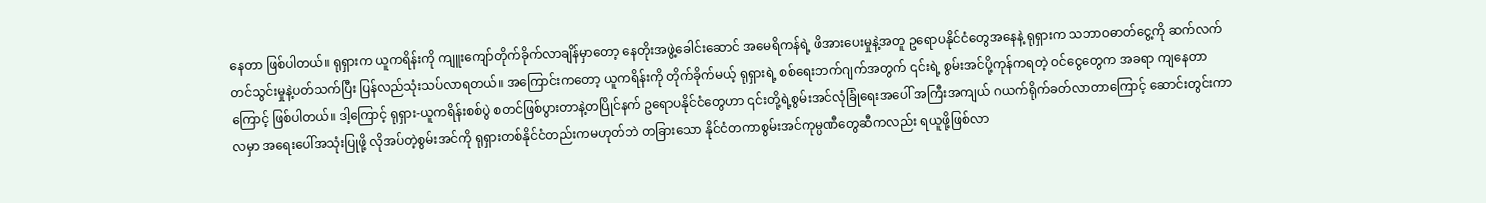နေတာ ဖြစ်ပါတယ်။ ရုရှားက ယူကရိန်းကို ကျူးကျော်တိုက်ခိုက်လာချိန်မှာတော့ နေတိုးအဖွဲ့ခေါင်းဆောင် အမေရိကန်ရဲ့ ဖိအားပေးမှုနဲ့အတူ ဥရောပနိုင်ငံတွေအနေနဲ့ ရုရှားက သဘာဝဓာတ်ငွေ့ကို ဆက်လက်တင်သွင်းမှုနဲ့ပတ်သက်ပြီး ပြန်လည်သုံးသပ်လာရတယ်။ အကြောင်းကတော့ ယူကရိန်းကို တိုက်ခိုက်မယ့် ရုရှားရဲ့ စစ်ရေးဘက်ဂျက်အတွက် ၎င်းရဲ့ စွမ်းအင်ပို့ကုန်ကရတဲ့ ဝင်ငွေတွေက အခရာ ကျနေတာကြောင့် ဖြစ်ပါတယ်။ ဒါ့ကြောင့် ရုရှား-ယူကရိန်းစစ်ပွဲ စတင်ဖြစ်ပွားတာနဲ့တပြိုင်နက် ဥရောပနိုင်ငံတွေဟာ ၎င်းတို့ရဲ့စွမ်းအင်လုံခြုံရေးအပေါ် အကြီးအကျယ် ဂယက်ရိုက်ခတ်လာတာကြောင့် ဆောင်းတွင်းကာလမှာ အရေးပေါ်အသုံးပြုဖို့ လိုအပ်တဲ့စွမ်းအင်ကို ရုရှားတစ်နိုင်ငံတည်းကမဟုတ်ဘဲ တခြားသော နိုင်ငံတကာစွမ်းအင်ကုမ္ပဏီတွေဆီကလည်း ရယူဖို့ဖြစ်လာ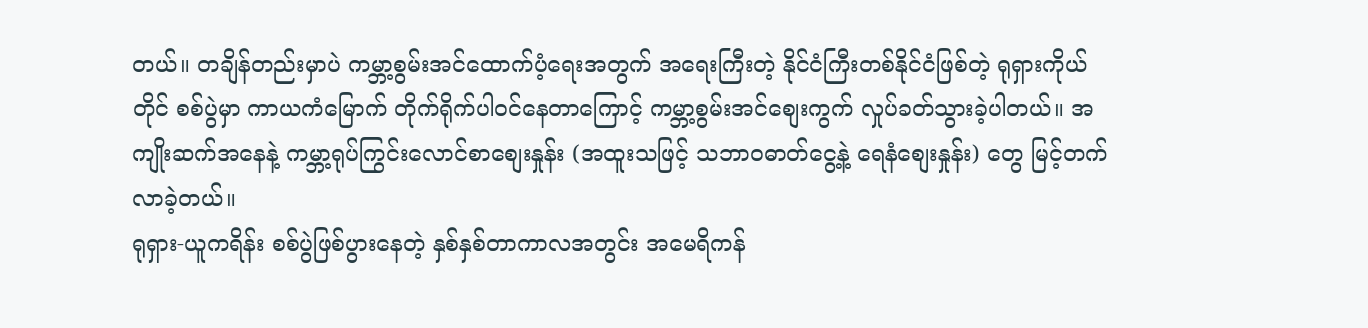တယ်။ တချိန်တည်းမှာပဲ ကမ္ဘာ့စွမ်းအင်ထောက်ပံ့ရေးအတွက် အရေးကြီးတဲ့ နိုင်ငံကြီးတစ်နိုင်ငံဖြစ်တဲ့ ရုရှားကိုယ်တိုင် စစ်ပွဲမှာ ကာယကံမြောက် တိုက်ရိုက်ပါဝင်နေတာကြောင့် ကမ္ဘာ့စွမ်းအင်စျေးကွက် လှုပ်ခတ်သွားခဲ့ပါတယ်။ အကျိုးဆက်အနေနဲ့ ကမ္ဘာ့ရုပ်ကြွင်းလောင်စာစျေးနှုန်း (အထူးသဖြင့် သဘာဝဓာတ်ငွေ့နဲ့ ရေနံစျေးနှုန်း) တွေ မြင့်တက်လာခဲ့တယ်။
ရုရှား-ယူကရိန်း စစ်ပွဲဖြစ်ပွားနေတဲ့ နှစ်နှစ်တာကာလအတွင်း အမေရိကန်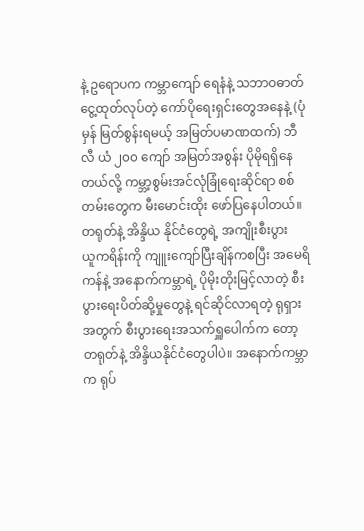နဲ့ ဥရောပက ကမ္ဘာကျော် ရေနံနဲ့ သဘာဝဓာတ်ငွေ့ထုတ်လုပ်တဲ့ ကော်ပိုရေးရှင်းတွေအနေနဲ့ (ပုံမှန် မြတ်စွန်းရမယ့် အမြတ်ပမာဏထက်) ဘီလီ ယံ ၂၀၀ ကျော် အမြတ်အစွန်း ပိုမိုရရှိနေတယ်လို့ ကမ္ဘာ့စွမ်းအင်လုံခြုံရေးဆိုင်ရာ စစ်တမ်းတွေက မီးမောင်းထိုး ဖော်ပြနေပါတယ်။
တရုတ်နဲ့ အိန္ဒိယ နိုင်ငံတွေရဲ့ အကျိုးစီးပွား
ယူကရိန်းကို ကျူးကျော်ပြီးချိန်ကစပြီး အမေရိကန်နဲ့ အနောက်ကမ္ဘာရဲ့ ပိုမိုးတိုးမြင့်လာတဲ့ စီးပွားရေးပိတ်ဆို့မှုတွေနဲ့ ရင်ဆိုင်လာရတဲ့ ရုရှားအတွက် စီးပွားရေးအသက်ရှူပေါက်က တော့ တရုတ်နဲ့ အိန္ဒိယနိုင်ငံတွေပါပဲ။ အနောက်ကမ္ဘာက ရုပ်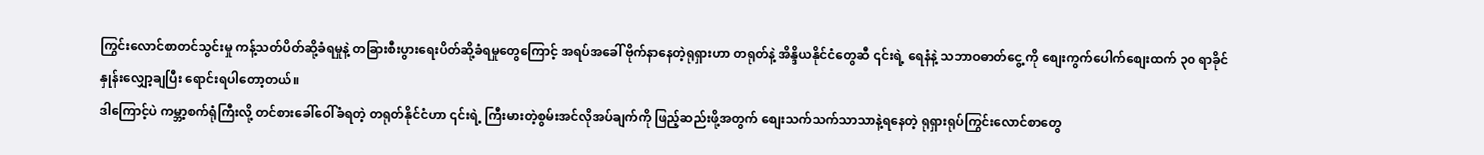ကြွင်းလောင်စာတင်သွင်းမှု ကန့်သတ်ပိတ်ဆို့ခံရမှုနဲ့ တခြားစီးပွားရေးပိတ်ဆို့ခံရမှုတွေကြောင့် အရပ်အခေါ် ဗိုက်နာနေတဲ့ရုရှားဟာ တရုတ်နဲ့ အိန္ဒိယနိုင်ငံတွေဆီ ၎င်းရဲ့ ရေနံနဲ့ သဘာဝဓာတ်ငွေ့ ကို စျေးကွက်ပေါက်စျေးထက် ၃၀ ရာခိုင်နှုန်းလျှော့ချပြီး ရောင်းရပါတော့တယ်။
ဒါကြောင့်ပဲ ကမ္ဘာ့စက်ရုံကြီးလို့ တင်စားခေါ်ဝေါ်ခံရတဲ့ တရုတ်နိုင်ငံဟာ ၎င်းရဲ့ ကြီးမားတဲ့စွမ်းအင်လိုအပ်ချက်ကို ဖြည့်ဆည်းဖို့အတွက် စျေးသက်သက်သာသာနဲ့ရနေတဲ့ ရုရှားရုပ်ကြွင်းလောင်စာတွေ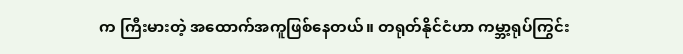က ကြီးမားတဲ့ အထောက်အကူဖြစ်နေတယ်။ တရုတ်နိုင်ငံဟာ ကမ္ဘာ့ရုပ်ကြွင်း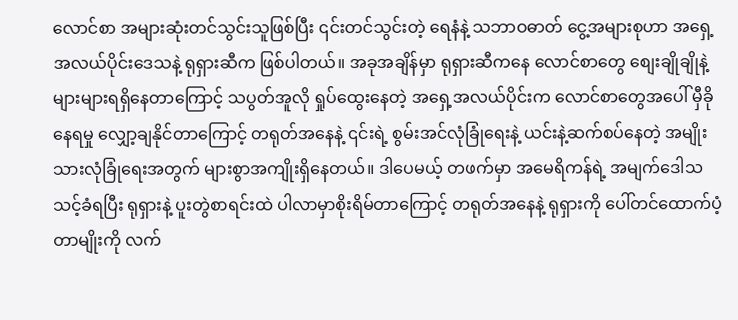လောင်စာ အများဆုံးတင်သွင်းသူဖြစ်ပြီး ၎င်းတင်သွင်းတဲ့ ရေနံနဲ့ သဘာဝဓာတ် ငွေ့အများစုဟာ အရှေ့အလယ်ပိုင်းဒေသနဲ့ ရုရှားဆီက ဖြစ်ပါတယ်။ အခုအချိန်မှာ ရုရှားဆီကနေ လောင်စာတွေ စျေးချိုချိုနဲ့ များများရရှိနေတာကြောင့် သပွတ်အူလို ရှုပ်ထွေးနေတဲ့ အရှေ့အလယ်ပိုင်းက လောင်စာတွေအပေါ် မှီခိုနေရမှု လျှော့ချနိုင်တာကြောင့် တရုတ်အနေနဲ့ ၎င်းရဲ့ စွမ်းအင်လုံခြုံရေးနဲ့ ယင်းနဲ့ဆက်စပ်နေတဲ့ အမျိုးသားလုံခြုံရေးအတွက် များစွာအကျိုးရှိနေတယ်။ ဒါပေမယ့် တဖက်မှာ အမေရိကန်ရဲ့ အမျက်ဒေါသသင့်ခံရပြီး ရုရှားနဲ့ ပူးတွဲစာရင်းထဲ ပါလာမှာစိုးရိမ်တာကြောင့် တရုတ်အနေနဲ့ ရုရှားကို ပေါ်တင်ထောက်ပံ့တာမျိုးကို လက်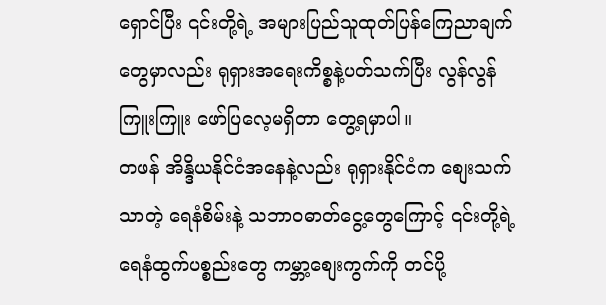ရှောင်ပြီး ၎င်းတို့ရဲ့ အများပြည်သူထုတ်ပြန်ကြေညာချက်တွေမှာလည်း ရုရှားအရေးကိစ္စနဲ့ပတ်သက်ပြီး လွန်လွန်ကြူးကြူး ဖော်ပြလေ့မရှိတာ တွေ့ရမှာပါ။
တဖန် အိန္ဒိယနိုင်ငံအနေနဲ့လည်း ရုရှားနိုင်ငံက စျေးသက်သာတဲ့ ရေနံစိမ်းနဲ့ သဘာဝဓာတ်ငွေ့တွေကြောင့် ၎င်းတို့ရဲ့ ရေနံထွက်ပစ္စည်းတွေ ကမ္ဘာ့စျေးကွက်ကို တင်ပို့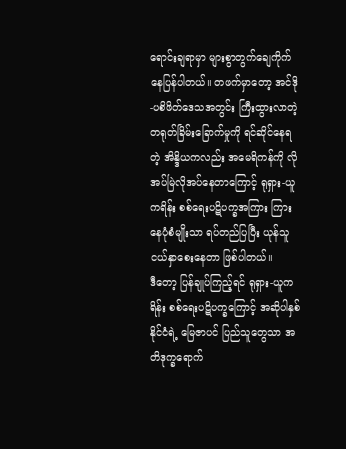ရောင်းချရာမှာ များစွာတွက်ချေကိုက်နေပြန်ပါတယ်။ တဖက်မှာတော့ အင်ဒို-ပစိဖိတ်ဒေသအတွင်း ကြီးထွားလာတဲ့ တရုတ်ခြိမ်းခြောက်မှုကို ရင်ဆိုင်နေရတဲ့ အိန္ဒိယကလည်း အမေရိကန်ကို လို အပ်မြဲလိုအပ်နေတာကြောင့် ရုရှား-ယူကရိန်း စစ်ရေးပဋိပက္ခအကြား ကြားနေပုံစံမျိုးသာ ရပ်တည်ပြပြီး ယုန်သူငယ်နှာစေးနေတာ ဖြစ်ပါတယ်။
ဒီတော့ ပြန်ချုပ်ကြည့်ရင် ရုရှား-ယူကရိန်း စစ်ရေးပဋိပက္ခကြောင့် အဆိုပါနှစ်နိုင်ငံရဲ့ မြေဇာပင် ပြည်သူတွေသာ အတိဒုက္ခရောက်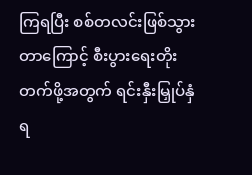ကြရပြီး စစ်တလင်းဖြစ်သွားတာကြောင့် စီးပွားရေးတိုးတက်ဖို့အတွက် ရင်းနှီးမြှုပ်နှံရ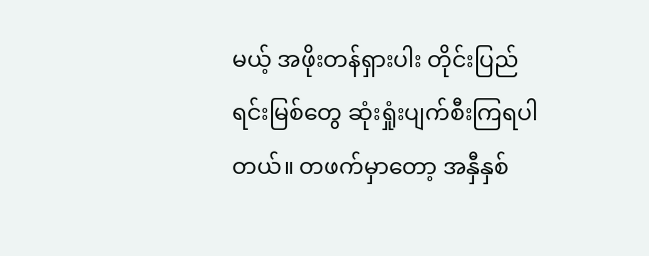မယ့် အဖိုးတန်ရှားပါး တိုင်းပြည်ရင်းမြစ်တွေ ဆုံးရှုံးပျက်စီးကြရပါတယ်။ တဖက်မှာတော့ အနှီနှစ်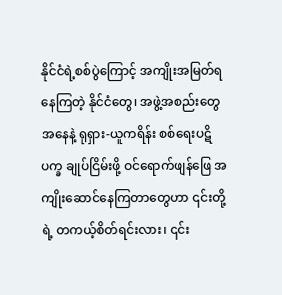နိုင်ငံရဲ့စစ်ပွဲကြောင့် အကျိုးအမြတ်ရနေကြတဲ့ နိုင်ငံတွေ၊ အဖွဲ့အစည်းတွေအနေနဲ့ ရုရှား-ယူကရိန်း စစ်ရေးပဋိပက္ခ ချုပ်ငြိမ်းဖို့ ဝင်ရောက်ဖျန်ဖြေ အကျိုးဆောင်နေကြတာတွေဟာ ၎င်းတို့ရဲ့ တကယ့်စိတ်ရင်းလား၊ ၎င်း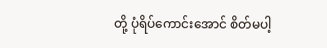တို့ ပုံရိပ်ကောင်းအောင် စိတ်မပါ့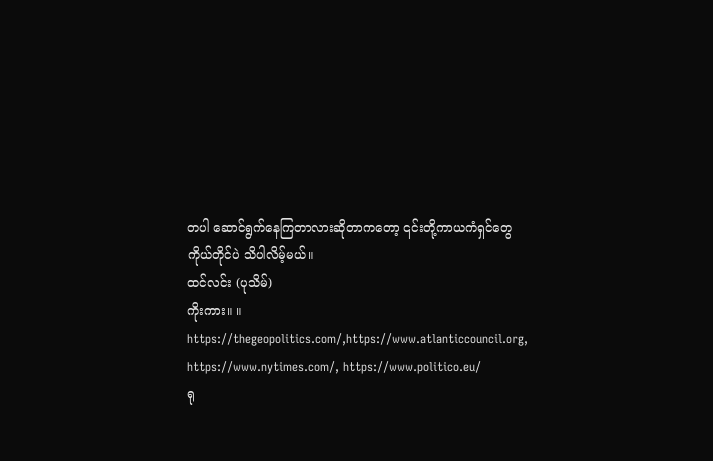တပါ ဆောင်ရွက်နေကြတာလားဆိုတာကတော့ ၎င်းတို့ကာယကံရှင်တွေ ကိုယ်တိုင်ပဲ သိပါလိမ့်မယ်။
ထင်လင်း (ပုသိမ်)
ကိုးကား။ ။ https://thegeopolitics.com/,https://www.atlanticcouncil.org, https://www.nytimes.com/, https://www.politico.eu/
ရု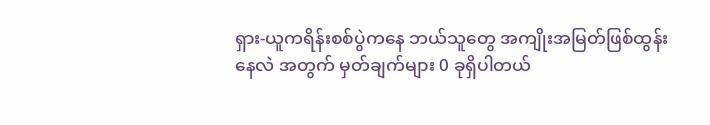ရှား-ယူကရိန်းစစ်ပွဲကနေ ဘယ်သူတွေ အကျိုးအမြတ်ဖြစ်ထွန်းနေလဲ အတွက် မှတ်ချက်များ 0 ခုရှိပါတယ်